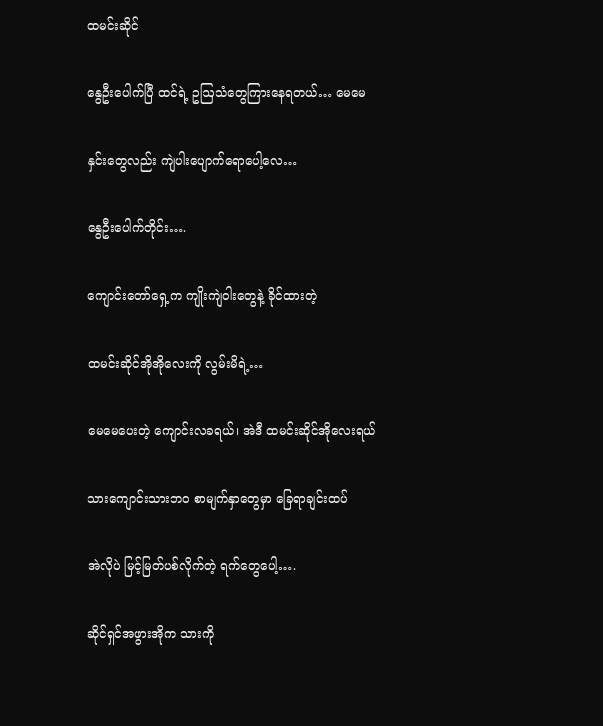ထမင်းဆိုင်

နွေဦးပေါက်ပြီ ထင်ရဲ့ ဥဩသံတွေကြားနေရတယ်… မေမေ

နှင်းတွေလည်း ကျဲပါးပျောက်ရောပေါ့လေ…

နွေဦးပေါက်တိုင်း….

ကျောင်းတော်ရှေ့က ကျိုးကျဲဝါးတွေနဲ့ ခိုင်ထားတဲ့

ထမင်းဆိုင်အိုအိုလေးကို လွမ်းမိရဲ့…

မေမေပေးတဲ့ ကျောင်းလခရယ်၊ အဲဒီ ထမင်းဆိုင်အိုလေးရယ်

သားကျောင်းသားဘဝ စာမျက်နှာတွေမှာ ခြေရာချင်းထပ်

အဲလိုပဲ မြင့်မြတ်ပစ်လိုက်တဲ့ ရက်တွေပေါ့….

ဆိုင်ရှင်အဖွားအိုက သားကို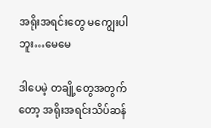အရိုးအရင်းတွေ မကျွေးပါဘူး…မေမေ

ဒါပေမဲ့ တချို့တွေအတွက်တော့ အရိုးအရင်းသိပ်ဆန်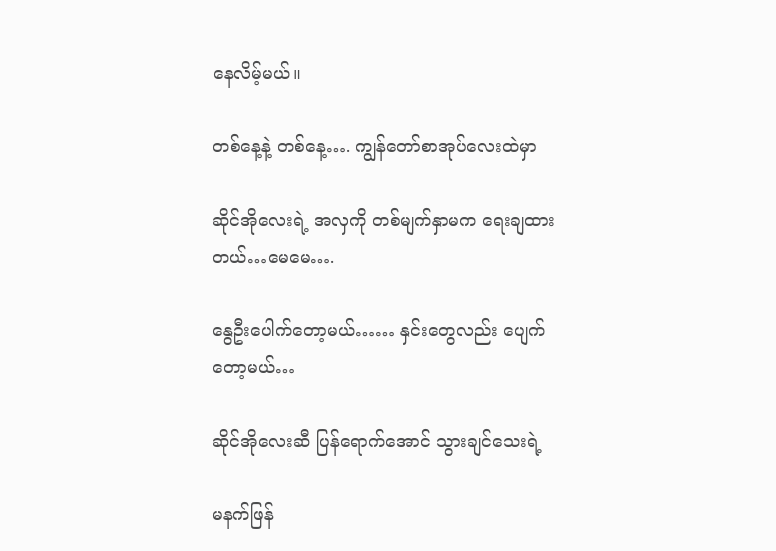နေလိမ့်မယ်။

တစ်နေ့နဲ့ တစ်နေ့…. ကျွန်တော်စာအုပ်လေးထဲမှာ

ဆိုင်အိုလေးရဲ့ အလှကို တစ်မျက်နှာမက ရေးချထားတယ်…မေမေ….

နွေဦးပေါက်တော့မယ်…… နှင်းတွေလည်း ပျေက်တော့မယ်…

ဆိုင်အိုလေးဆီ ပြန်ရောက်အောင် သွားချင်သေးရဲ့

မနက်ဖြန်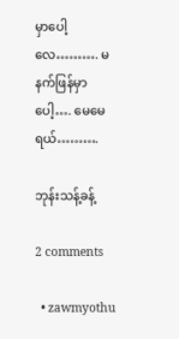မှာပေါ့လေ………. မနက်ဖြန်မှာပေါ့…. မေမေရယ်……….

ဘုန်းသန့်ခန့်

2 comments

  • zawmyothu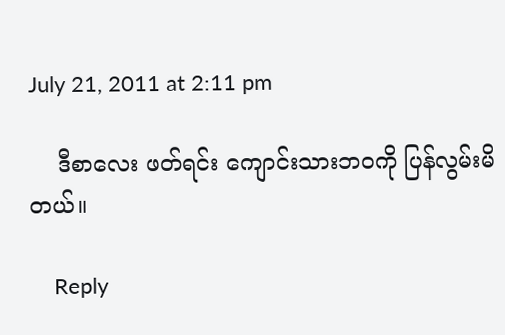July 21, 2011 at 2:11 pm

    ဒီစာလေး ဖတ်ရင်း ကျောင်းသားဘဝကို ပြန်လွမ်းမိတယ်။

    Reply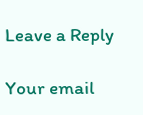Leave a Reply

Your email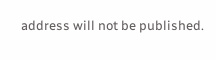address will not be published.